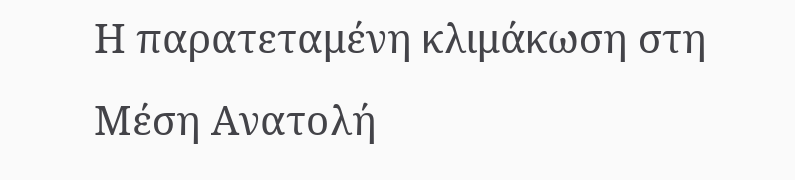Η παρατεταμένη κλιμάκωση στη Μέση Ανατολή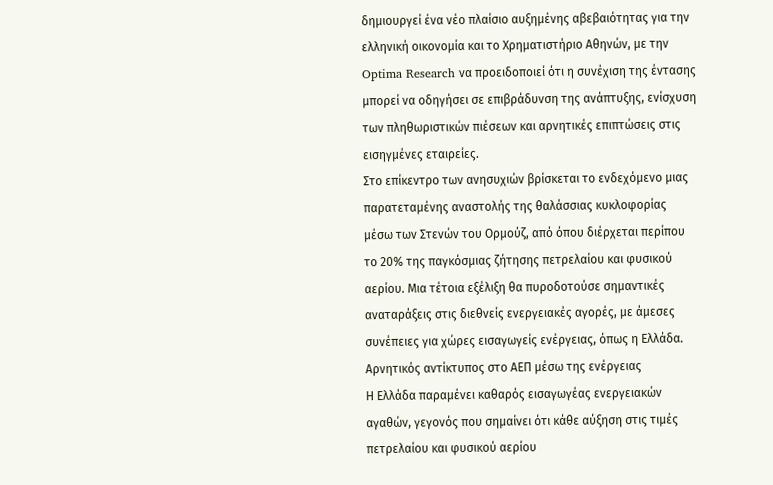δημιουργεί ένα νέο πλαίσιο αυξημένης αβεβαιότητας για την ελληνική οικονομία και το Χρηματιστήριο Αθηνών, με την Optima Research να προειδοποιεί ότι η συνέχιση της έντασης μπορεί να οδηγήσει σε επιβράδυνση της ανάπτυξης, ενίσχυση των πληθωριστικών πιέσεων και αρνητικές επιπτώσεις στις εισηγμένες εταιρείες.
Στο επίκεντρο των ανησυχιών βρίσκεται το ενδεχόμενο μιας παρατεταμένης αναστολής της θαλάσσιας κυκλοφορίας μέσω των Στενών του Ορμούζ, από όπου διέρχεται περίπου το 20% της παγκόσμιας ζήτησης πετρελαίου και φυσικού αερίου. Μια τέτοια εξέλιξη θα πυροδοτούσε σημαντικές αναταράξεις στις διεθνείς ενεργειακές αγορές, με άμεσες συνέπειες για χώρες εισαγωγείς ενέργειας, όπως η Ελλάδα.
Αρνητικός αντίκτυπος στο ΑΕΠ μέσω της ενέργειας
Η Ελλάδα παραμένει καθαρός εισαγωγέας ενεργειακών αγαθών, γεγονός που σημαίνει ότι κάθε αύξηση στις τιμές πετρελαίου και φυσικού αερίου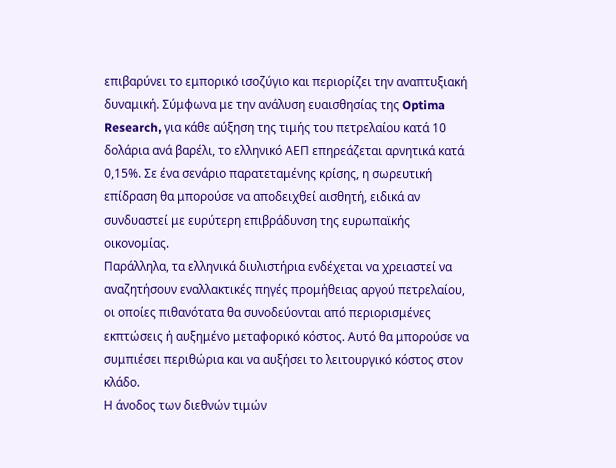επιβαρύνει το εμπορικό ισοζύγιο και περιορίζει την αναπτυξιακή δυναμική. Σύμφωνα με την ανάλυση ευαισθησίας της Optima Research, για κάθε αύξηση της τιμής του πετρελαίου κατά 10 δολάρια ανά βαρέλι, το ελληνικό ΑΕΠ επηρεάζεται αρνητικά κατά 0,15%. Σε ένα σενάριο παρατεταμένης κρίσης, η σωρευτική επίδραση θα μπορούσε να αποδειχθεί αισθητή, ειδικά αν συνδυαστεί με ευρύτερη επιβράδυνση της ευρωπαϊκής οικονομίας.
Παράλληλα, τα ελληνικά διυλιστήρια ενδέχεται να χρειαστεί να αναζητήσουν εναλλακτικές πηγές προμήθειας αργού πετρελαίου, οι οποίες πιθανότατα θα συνοδεύονται από περιορισμένες εκπτώσεις ή αυξημένο μεταφορικό κόστος. Αυτό θα μπορούσε να συμπιέσει περιθώρια και να αυξήσει το λειτουργικό κόστος στον κλάδο.
Η άνοδος των διεθνών τιμών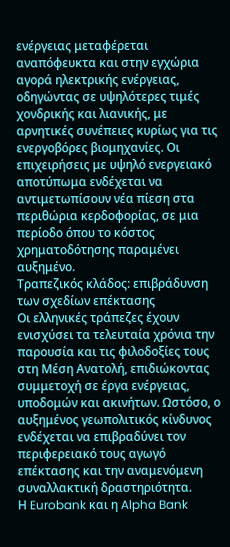ενέργειας μεταφέρεται αναπόφευκτα και στην εγχώρια αγορά ηλεκτρικής ενέργειας, οδηγώντας σε υψηλότερες τιμές χονδρικής και λιανικής, με αρνητικές συνέπειες κυρίως για τις ενεργοβόρες βιομηχανίες. Οι επιχειρήσεις με υψηλό ενεργειακό αποτύπωμα ενδέχεται να αντιμετωπίσουν νέα πίεση στα περιθώρια κερδοφορίας, σε μια περίοδο όπου το κόστος χρηματοδότησης παραμένει αυξημένο.
Τραπεζικός κλάδος: επιβράδυνση των σχεδίων επέκτασης
Οι ελληνικές τράπεζες έχουν ενισχύσει τα τελευταία χρόνια την παρουσία και τις φιλοδοξίες τους στη Μέση Ανατολή, επιδιώκοντας συμμετοχή σε έργα ενέργειας, υποδομών και ακινήτων. Ωστόσο, ο αυξημένος γεωπολιτικός κίνδυνος ενδέχεται να επιβραδύνει τον περιφερειακό τους αγωγό επέκτασης και την αναμενόμενη συναλλακτική δραστηριότητα.
Η Eurobank και η Alpha Bank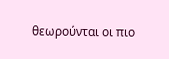θεωρούνται οι πιο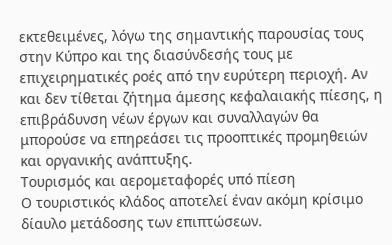εκτεθειμένες, λόγω της σημαντικής παρουσίας τους στην Κύπρο και της διασύνδεσής τους με επιχειρηματικές ροές από την ευρύτερη περιοχή. Αν και δεν τίθεται ζήτημα άμεσης κεφαλαιακής πίεσης, η επιβράδυνση νέων έργων και συναλλαγών θα μπορούσε να επηρεάσει τις προοπτικές προμηθειών και οργανικής ανάπτυξης.
Τουρισμός και αερομεταφορές υπό πίεση
Ο τουριστικός κλάδος αποτελεί έναν ακόμη κρίσιμο δίαυλο μετάδοσης των επιπτώσεων.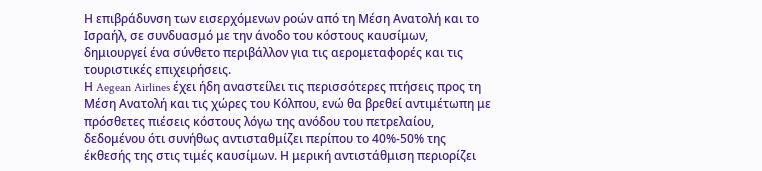Η επιβράδυνση των εισερχόμενων ροών από τη Μέση Ανατολή και το Ισραήλ, σε συνδυασμό με την άνοδο του κόστους καυσίμων, δημιουργεί ένα σύνθετο περιβάλλον για τις αερομεταφορές και τις τουριστικές επιχειρήσεις.
Η Aegean Airlines έχει ήδη αναστείλει τις περισσότερες πτήσεις προς τη Μέση Ανατολή και τις χώρες του Κόλπου, ενώ θα βρεθεί αντιμέτωπη με πρόσθετες πιέσεις κόστους λόγω της ανόδου του πετρελαίου, δεδομένου ότι συνήθως αντισταθμίζει περίπου το 40%-50% της έκθεσής της στις τιμές καυσίμων. Η μερική αντιστάθμιση περιορίζει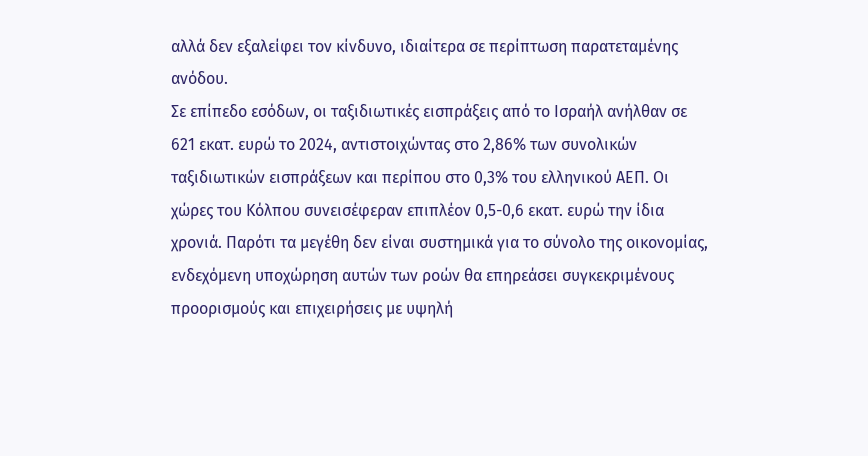αλλά δεν εξαλείφει τον κίνδυνο, ιδιαίτερα σε περίπτωση παρατεταμένης ανόδου.
Σε επίπεδο εσόδων, οι ταξιδιωτικές εισπράξεις από το Ισραήλ ανήλθαν σε 621 εκατ. ευρώ το 2024, αντιστοιχώντας στο 2,86% των συνολικών ταξιδιωτικών εισπράξεων και περίπου στο 0,3% του ελληνικού ΑΕΠ. Οι χώρες του Κόλπου συνεισέφεραν επιπλέον 0,5-0,6 εκατ. ευρώ την ίδια χρονιά. Παρότι τα μεγέθη δεν είναι συστημικά για το σύνολο της οικονομίας, ενδεχόμενη υποχώρηση αυτών των ροών θα επηρεάσει συγκεκριμένους προορισμούς και επιχειρήσεις με υψηλή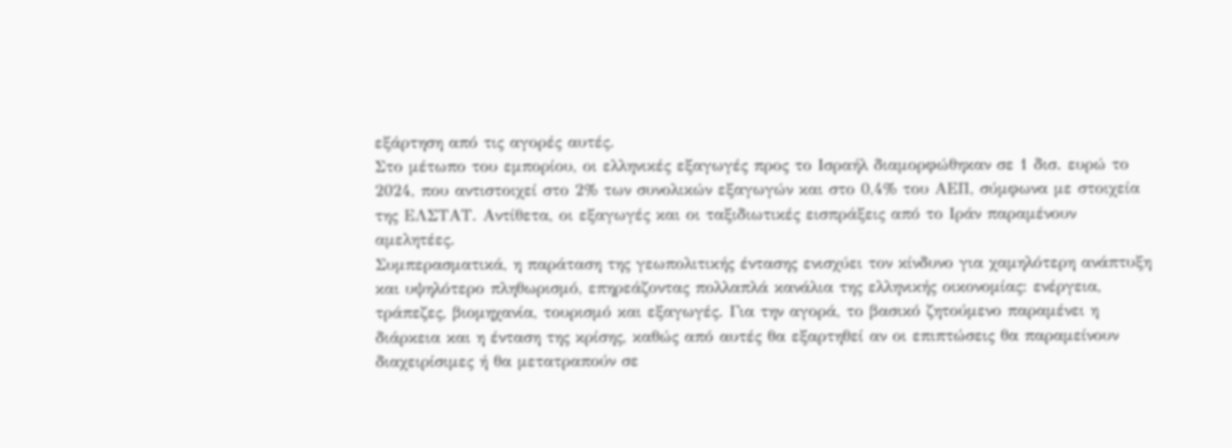εξάρτηση από τις αγορές αυτές.
Στο μέτωπο του εμπορίου, οι ελληνικές εξαγωγές προς το Ισραήλ διαμορφώθηκαν σε 1 δισ. ευρώ το 2024, που αντιστοιχεί στο 2% των συνολικών εξαγωγών και στο 0,4% του ΑΕΠ, σύμφωνα με στοιχεία της ΕΛΣΤΑΤ. Αντίθετα, οι εξαγωγές και οι ταξιδιωτικές εισπράξεις από το Ιράν παραμένουν αμελητέες.
Συμπερασματικά, η παράταση της γεωπολιτικής έντασης ενισχύει τον κίνδυνο για χαμηλότερη ανάπτυξη και υψηλότερο πληθωρισμό, επηρεάζοντας πολλαπλά κανάλια της ελληνικής οικονομίας: ενέργεια, τράπεζες, βιομηχανία, τουρισμό και εξαγωγές. Για την αγορά, το βασικό ζητούμενο παραμένει η διάρκεια και η ένταση της κρίσης, καθώς από αυτές θα εξαρτηθεί αν οι επιπτώσεις θα παραμείνουν διαχειρίσιμες ή θα μετατραπούν σε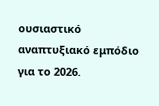ουσιαστικό αναπτυξιακό εμπόδιο για το 2026.